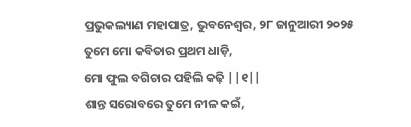ପ୍ରଭୁକଲ୍ୟାଣ ମହାପାତ୍ର, ଭୁବନେଶ୍ୱର, ୨୮ ଜାନୁଆରୀ ୨୦୨୫
ତୁମେ ମୋ କବିତାର ପ୍ରଥମ ଧାଡ଼ି,
ମୋ ଫୁଲ ବଗିଚାର ପହିଲି କଢ଼ି ||୧||
ଶାନ୍ତ ସରୋବରେ ତୁମେ ନୀଳ କଇଁ,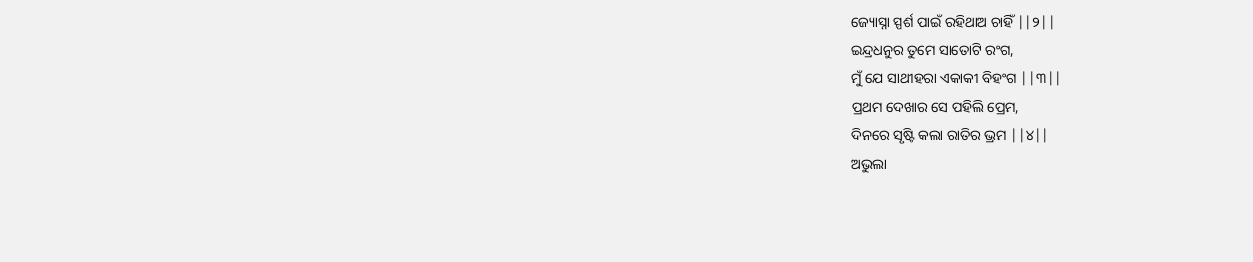ଜ୍ୟୋସ୍ନା ସ୍ପର୍ଶ ପାଇଁ ରହିଥାଅ ଚାହିଁ ||୨||
ଇନ୍ଦ୍ରଧନୁର ତୁମେ ସାତୋଟି ରଂଗ,
ମୁଁ ଯେ ସାଥୀହରା ଏକାକୀ ବିହଂଗ ||୩||
ପ୍ରଥମ ଦେଖାର ସେ ପହିଲି ପ୍ରେମ,
ଦିନରେ ସୃଷ୍ଟି କଲା ରାତିର ଭ୍ରମ ||୪||
ଅଭୁଲା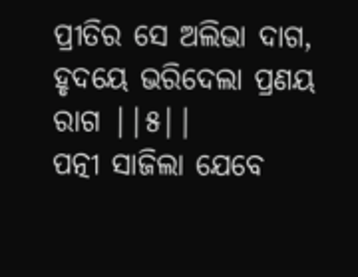ପ୍ରୀତିର ସେ ଅଲିଭା ଦାଗ,
ହୃଦୟେ ଭରିଦେଲା ପ୍ରଣୟ ରାଗ ||୫||
ପତ୍ନୀ ସାଜିଲା ଯେବେ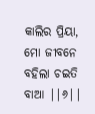କାଲିର ପ୍ରିୟା,
ମୋ ଜୀବନେ ବହିଲା ଚଇତି ବାଆ ||୬||